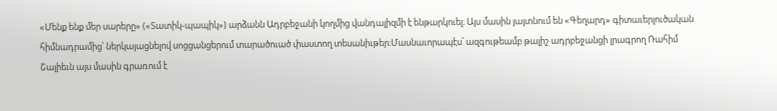«Մենք ենք մեր սարերը» («Տատիկ-պապիկ») արձանն Ադրբեջանի կողմից վանդալիզմի է ենթարկուել։ Այս մասին յայտնում են «Գեղարդ» գիտաւերլուծական հիմնադրամից՝ ներկայացնելով սոցցանցերում տարածուած փաստող տեսանիւթեր։Մասնաւորապէս՝ ազգութեամբ թալիշ ադրբեջանցի լրագրող Ռահիմ Շալիեւն այս մասին գրառում է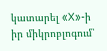կատարել «X»-ի իր միկրոբլոգում՝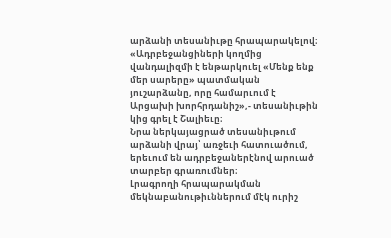արձանի տեսանիւթը հրապարակելով։
«Ադրբեջանցիների կողմից վանդալիզմի է ենթարկուել «Մենք ենք մեր սարերը» պատմական յուշարձանը, որը համարւում է Արցախի խորհրդանիշ»,- տեսանիւթին կից գրել է Շալիեւը։
Նրա ներկայացրած տեսանիւթում արձանի վրայ՝ առջեւի հատուածում, երեւում են ադրբեջաներէնով արուած տարբեր գրառումներ։
Լրագրողի հրապարակման մեկնաբանութիւններում մէկ ուրիշ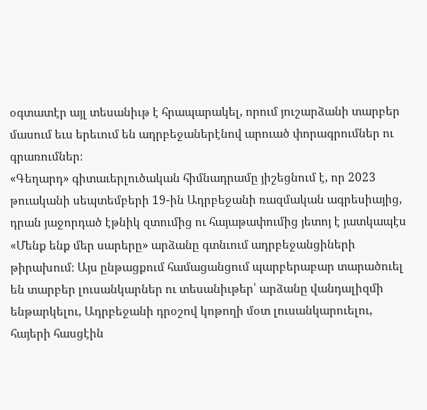օգտատէր այլ տեսանիւթ է հրապարակել, որում յուշարձանի տարբեր մասում եւս երեւում են ադրբեջաներէնով արուած փորագրումներ ու գրառումներ։
«Գեղարդ» գիտաւերլուծական հիմնադրամը յիշեցնում է, որ 2023 թուականի սեպտեմբերի 19-ին Ադրբեջանի ռազմական ագրեսիայից, դրան յաջորդած էթնիկ զտումից ու հայաթափումից յետոյ է յատկապէս «Մենք ենք մեր սարերը» արձանը գտնւում ադրբեջանցիների թիրախում։ Այս ընթացքում համացանցում պարբերաբար տարածուել են տարբեր լուսանկարներ ու տեսանիւթեր՝ արձանը վանդալիզմի ենթարկելու, Ադրբեջանի դրօշով կոթողի մօտ լուսանկարուելու, հայերի հասցէին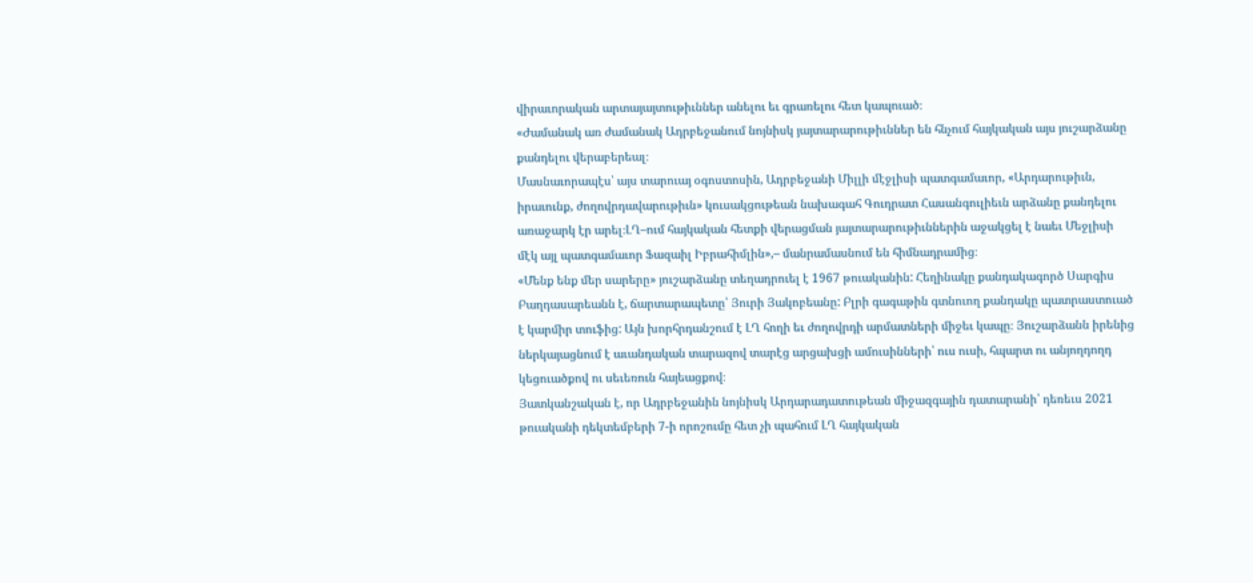վիրաւորական արտայայտութիւններ անելու եւ գրառելու հետ կապուած։
«Ժամանակ առ ժամանակ Ադրբեջանում նոյնիսկ յայտարարութիւններ են հնչում հայկական այս յուշարձանը քանդելու վերաբերեալ։
Մասնաւորապէս՝ այս տարուայ օգոստոսին, Ադրբեջանի Միլլի մէջլիսի պատգամաւոր, «Արդարութիւն, իրաւունք, ժողովրդավարութիւն» կուսակցութեան նախագահ Գուդրատ Հասանգուլիեւն արձանը քանդելու առաջարկ էր արել։ԼՂ–ում հայկական հետքի վերացման յայտարարութիւններին աջակցել է նաեւ Մեջլիսի մէկ այլ պատգամաւոր Ֆազաիլ Իբրահիմլին»,– մանրամասնում են հիմնադրամից։
«Մենք ենք մեր սարերը» յուշարձանը տեղադրուել է 1967 թուականին: Հեղինակը քանդակագործ Սարգիս Բաղդասարեանն է, ճարտարապետը՝ Յուրի Յակոբեանը: Բլրի գագաթին գտնուող քանդակը պատրաստուած է կարմիր տուֆից: Այն խորհրդանշում է ԼՂ հողի եւ ժողովրդի արմատների միջեւ կապը։ Յուշարձանն իրենից ներկայացնում է աւանդական տարազով տարէց արցախցի ամուսինների՝ ուս ուսի, հպարտ ու անյողդողդ կեցուածքով ու սեւեռուն հայեացքով։
Յատկանշական է, որ Ադրբեջանին նոյնիսկ Արդարադատութեան միջազգային դատարանի՝ դեռեւս 2021 թուականի դեկտեմբերի 7-ի որոշումը հետ չի պահում ԼՂ հայկական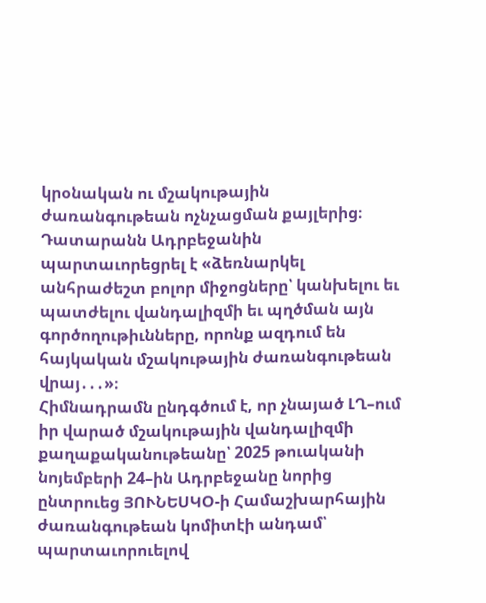կրօնական ու մշակութային ժառանգութեան ոչնչացման քայլերից։ Դատարանն Ադրբեջանին պարտաւորեցրել է «ձեռնարկել անհրաժեշտ բոլոր միջոցները՝ կանխելու եւ պատժելու վանդալիզմի եւ պղծման այն գործողութիւնները, որոնք ազդում են հայկական մշակութային ժառանգութեան վրայ․․․»։
Հիմնադրամն ընդգծում է, որ չնայած ԼՂ–ում իր վարած մշակութային վանդալիզմի քաղաքականութեանը՝ 2025 թուականի նոյեմբերի 24–ին Ադրբեջանը նորից ընտրուեց ՅՈՒՆԵՍԿՕ-ի Համաշխարհային ժառանգութեան կոմիտէի անդամ՝ պարտաւորուելով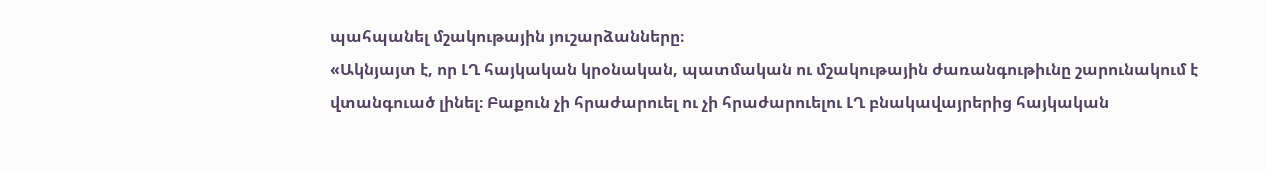պահպանել մշակութային յուշարձանները։
«Ակնյայտ է, որ ԼՂ հայկական կրօնական, պատմական ու մշակութային ժառանգութիւնը շարունակում է վտանգուած լինել։ Բաքուն չի հրաժարուել ու չի հրաժարուելու ԼՂ բնակավայրերից հայկական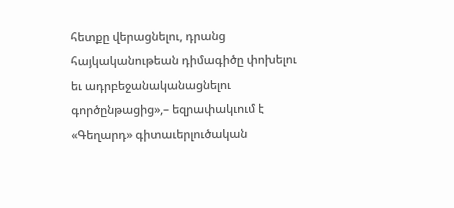հետքը վերացնելու, դրանց հայկականութեան դիմագիծը փոխելու եւ ադրբեջանականացնելու գործընթացից»,– եզրափակւում է «Գեղարդ» գիտաւերլուծական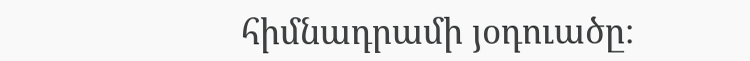հիմնադրամի յօդուածը։